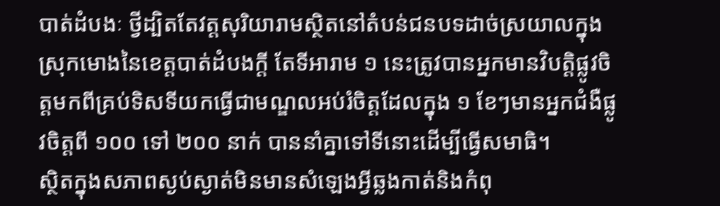បាត់ដំបងៈ ថ្វីដ្បិតតែវត្តសុរិយារាមស្ថិតនៅតំបន់ជនបទដាច់ស្រយាលក្នុងស្រុកមោងនៃខេត្តបាត់ដំបងក្តី តែទីអារាម ១ នេះត្រូវបានអ្នកមានវិបត្តិផ្លូវចិត្តមកពីគ្រប់ទិសទីយកធ្វើជាមណ្ឌលអប់រំចិត្តដែលក្នុង ១ ខែៗមានអ្នកជំងឺផ្លូវចិត្តពី ១០០ ទៅ ២០០ នាក់ បាននាំគ្នាទៅទីនោះដើម្បីធ្វើសមាធិ។
ស្ថិតក្នុងសភាពស្ងប់ស្ងាត់មិនមានសំឡេងអ្វីឆ្លងកាត់និងកំពុ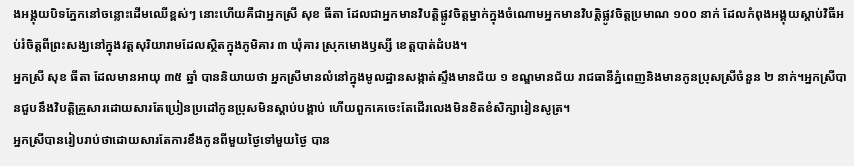ងអង្គុយបិទភ្នែកនៅចន្លោះដើមឈើខ្ពស់ៗ នោះហើយគឺជាអ្នកស្រី សុខ ធីតា ដែលជាអ្នកមានវិបត្តិផ្លូវចិត្តម្នាក់ក្នុងចំណោមអ្នកមានវិបត្តិផ្លូវចិត្តប្រមាណ ១០០ នាក់ ដែលកំពុងអង្គុយស្តាប់វិធីអប់រំចិត្តពីព្រះសង្ឃនៅក្នុងវត្តសុរិយារាមដែលស្ថិតក្នុងភូមិគារ ៣ ឃុំគារ ស្រុកមោងឫស្សី ខេត្តបាត់ដំបង។
អ្នកស្រី សុខ ធីតា ដែលមានអាយុ ៣៥ ឆ្នាំ បាននិយាយថា អ្នកស្រីមានលំនៅក្នុងមូលដ្ឋានសង្កាត់ស្ទឹងមានជ័យ ១ ខណ្ឌមានជ័យ រាជធានីភ្នំពេញនិងមានកូនប្រុសស្រីចំនួន ២ នាក់។អ្នកស្រីបានជួបនឹងវិបត្តិគ្រួសារដោយសារតែប្រៀនប្រដៅកូនប្រុសមិនស្តាប់បង្គាប់ ហើយពួកគេចេះតែដើរលេងមិនខិតខំសិក្សារៀនសូត្រ។
អ្នកស្រីបានរៀបរាប់ថាដោយសារតែការខឹងកូនពីមួយថ្ងៃទៅមួយថ្ងៃ បាន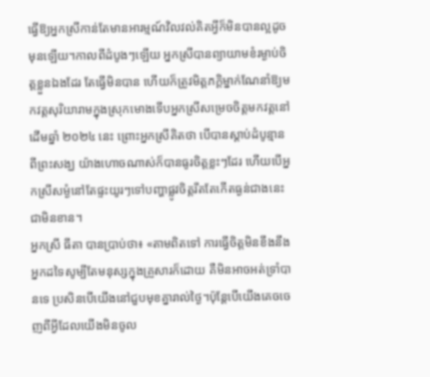ធ្វើឱ្យអ្នកស្រីកាន់តែមានអារម្មណ៍វិលវល់គិតអ្វីក៏មិនបានល្អដូចមុនឡើយ។កាលពីដំបូងៗឡើយ អ្នកស្រីបានព្យាយាមខំរម្ងាប់ចិត្តខ្លួនឯងដែរ តែធ្វើមិនបាន ហើយក៏ត្រូវមិត្តភក្តិម្នាក់ណែនាំឱ្យមកវត្តសុរិយារាមក្នុងស្រុកមោងទើបអ្នកស្រីសម្រេចចិត្តមកវត្តនៅដើមឆ្នាំ ២០២៤ នេះ ព្រោះអ្នកស្រីគិតថា បើបានស្តាប់ដំបូន្មានពីព្រះសង្ឃ យ៉ាងហោចណាស់ក៏បានធូរចិត្តខ្លះៗដែរ ហើយបើអ្នកស្រីសម្ងំនៅតែផ្ទះយូរៗទៅបញ្ហាផ្លូវចិត្តរឹតតែកើតធ្ងន់ជាងនេះជាមិនខាន។
អ្នកស្រី ធីតា បានប្រាប់ថា៖ «តាមពិតទៅ ការធ្វើចិត្តមិនខឹងនឹងអ្នកដទៃសូម្បីតែមនុស្សក្នុងគ្រួសារក៏ដោយ គឺមិនអាចអត់ទ្រាំបានទេ ប្រសិនបើយើងនៅជួបមុខគ្នារាល់ថ្ងៃ។ប៉ុន្តែបើយើងគេចចេញពីអ្វីដែលយើងមិនចូល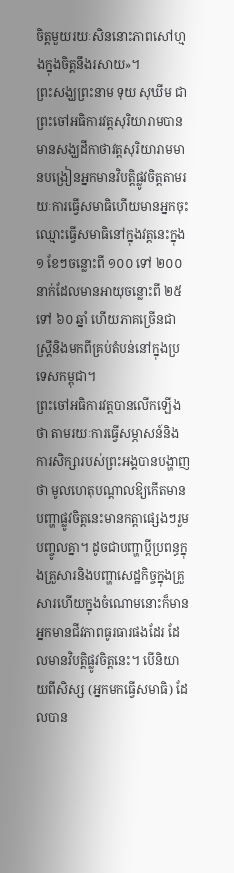ចិត្តមួយរយៈសិននោះភាពសៅហ្មងក្នុងចិត្តនឹងរសាយ»។
ព្រះសង្ឃព្រះនាម ទុយ សុឃីម ជាព្រះចៅអធិការវត្តសុរិយារាមបានមានសង្ឃដីកាថាវត្តសុរិយារាមមានបង្រៀនអ្នកមានវិបត្តិផ្លូវចិត្តតាមរយៈការធ្វើសមាធិហើយមានអ្នកចុះឈ្មោះធ្វើសមាធិនៅក្នុងវត្តនេះក្នុង ១ ខែៗចន្លោះពី ១០០ ទៅ ២០០ នាក់ដែលមានអាយុចន្លោះពី ២៥ ទៅ ៦០ ឆ្នាំ ហើយភាគច្រើនជាស្ត្រីនិងមកពីគ្រប់តំបន់នៅក្នុងប្រទេសកម្ពុជា។
ព្រះចៅអធិការវត្តបានលើកឡើងថា តាមរយៈការធ្វើសម្ភាសន៍និងការសិក្សារបស់ព្រះអង្គបានបង្ហាញថា មូលហេតុបណ្តាលឱ្យកើតមានបញ្ហាផ្លូវចិត្តនេះមានកត្តាផ្សេងៗរួមបញ្ចូលគ្នា។ ដូចជាបញ្ហាប្តីប្រពន្ធក្នុងគ្រួសារនិងបញ្ហាសេដ្ឋកិច្ចក្នុងគ្រួសារហើយក្នុងចំណោមនោះក៏មានអ្នកមានជីវភាពធូរធារផងដែរ ដែលមានវិបត្តិផ្លូវចិត្តនេះ។ បើនិយាយពីសិស្ស (អ្នកមកធ្វើសមាធិ) ដែលបាន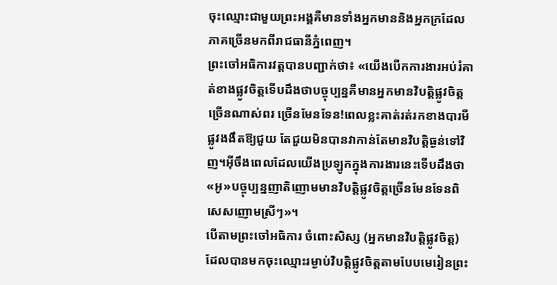ចុះឈ្មោះជាមួយព្រះអង្គគឺមានទាំងអ្នកមាននិងអ្នកក្រដែលភាគច្រើនមកពីរាជធានីភ្នំពេញ។
ព្រះចៅអធិការវត្តបានបញ្ជាក់ថា៖ «យើងបើកការងារអប់រំគាត់ខាងផ្លូវចិត្តទើបដឹងថាបច្ចុប្បន្នគឺមានអ្នកមានវិបត្តិផ្លូវចិត្តច្រើនណាស់ពរ ច្រើនមែនទែន!ពេលខ្លះគាត់រត់រកខាងបារមីផ្លូវងងឹតឱ្យជួយ តែជួយមិនបានវាកាន់តែមានវិបត្តិធ្ងន់ទៅវិញ។អ៊ីចឹងពេលដែលយើងប្រឡូកក្នុងការងារនេះទើបដឹងថា«អូ»បច្ចុប្បន្នញាតិញោមមានវិបត្តិផ្លូវចិត្ដច្រើនមែនទែនពិសេសញោមស្រីៗ»។
បើតាមព្រះចៅអធិការ ចំពោះសិស្ស (អ្នកមានវិបត្តិផ្លូវចិត្ត) ដែលបានមកចុះឈ្មោះរម្ងាប់វិបត្តិផ្លូវចិត្តតាមបែបមេរៀនព្រះ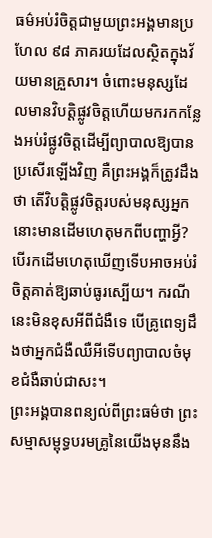ធម៌អប់រំចិត្តជាមួយព្រះអង្គមានប្រហែល ៩៨ ភាគរយដែលស្ថិតក្នុងវ័យមានគ្រួសារ។ ចំពោះមនុស្សដែលមានវិបត្តិផ្លូវចិត្តហើយមករកកន្លែងអប់រំផ្លូវចិត្តដើម្បីព្យាបាលឱ្យបានប្រសើរឡើងវិញ គឺព្រះអង្គក៏ត្រូវដឹងថា តើវិបត្តិផ្លូវចិត្តរបស់មនុស្សអ្នកនោះមានដើមហេតុមកពីបញ្ហាអ្វី?បើរកដើមហេតុឃើញទើបអាចអប់រំចិត្តគាត់ឱ្យឆាប់ធូរស្បើយ។ ករណីនេះមិនខុសអីពីជំងឺទេ បើគ្រូពេទ្យដឹងថាអ្នកជំងឺឈឺអីទើបព្យាបាលចំមុខជំងឺឆាប់ជាសះ។
ព្រះអង្គបានពន្យល់ពីព្រះធម៌ថា ព្រះសម្មាសម្ពុទ្ធបរមគ្រូនៃយើងមុននឹង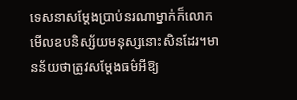ទេសនាសម្តែងប្រាប់នរណាម្នាក់ក៏លោកមើលឧបនិស្ស័យមនុស្សនោះសិនដែរ។មានន័យថាត្រូវសម្តែងធម៌អីឱ្យ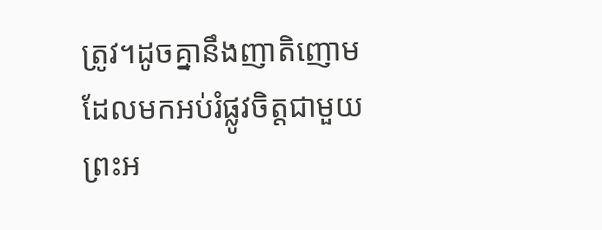ត្រូវ។ដូចគ្នានឹងញាតិញោមដែលមកអប់រំផ្លូវចិត្តជាមួយព្រះអ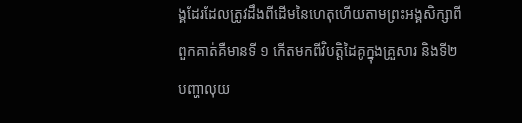ង្គដែរដែលត្រូវដឹងពីដើមនៃហេតុហើយតាមព្រះអង្គសិក្សាពីពួកគាត់គឺមានទី ១ កើតមកពីវិបត្តិដៃគូក្នុងគ្រួសារ និងទី២ បញ្ហាលុយ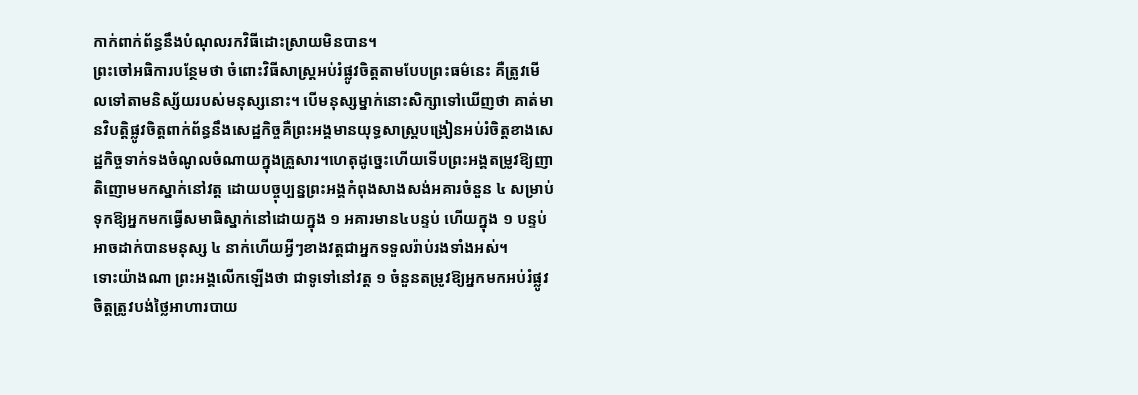កាក់ពាក់ព័ន្ធនឹងបំណុលរកវិធីដោះស្រាយមិនបាន។
ព្រះចៅអធិការបន្ថែមថា ចំពោះវិធីសាស្ត្រអប់រំផ្លូវចិត្តតាមបែបព្រះធម៌នេះ គឺត្រូវមើលទៅតាមនិស្ស័យរបស់មនុស្សនោះ។ បើមនុស្សម្នាក់នោះសិក្សាទៅឃើញថា គាត់មានវិបត្តិផ្លូវចិត្តពាក់ព័ន្ធនឹងសេដ្ឋកិច្ចគឺព្រះអង្គមានយុទ្ធសាស្ត្របង្រៀនអប់រំចិត្តខាងសេដ្ឋកិច្ចទាក់ទងចំណូលចំណាយក្នុងគ្រួសារ។ហេតុដូច្នេះហើយទើបព្រះអង្គតម្រូវឱ្យញាតិញោមមកស្នាក់នៅវត្ដ ដោយបច្ចុប្បន្នព្រះអង្គកំពុងសាងសង់អគារចំនួន ៤ សម្រាប់ទុកឱ្យអ្នកមកធ្វើសមាធិស្នាក់នៅដោយក្នុង ១ អគារមាន៤បន្ទប់ ហើយក្នុង ១ បន្ទប់អាចដាក់បានមនុស្ស ៤ នាក់ហើយអ្វីៗខាងវត្តជាអ្នកទទួលរ៉ាប់រងទាំងអស់។
ទោះយ៉ាងណា ព្រះអង្គលើកឡើងថា ជាទូទៅនៅវត្ត ១ ចំនួនតម្រូវឱ្យអ្នកមកអប់រំផ្លូវចិត្តត្រូវបង់ថ្លៃអាហារបាយ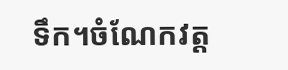ទឹក។ចំណែកវត្ត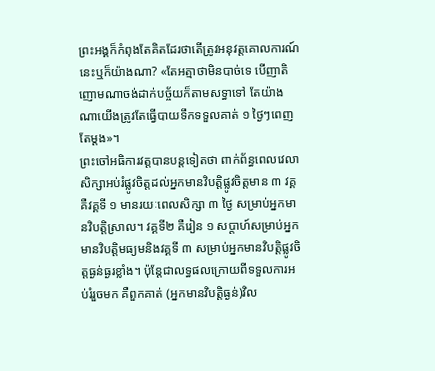ព្រះអង្គក៏កំពុងតែគិតដែរថាតើត្រូវអនុវត្តគោលការណ៍នេះឬក៏យ៉ាងណា? «តែអត្មាថាមិនបាច់ទេ បើញាតិញោមណាចង់ដាក់បច្ច័យក៏តាមសទ្ធាទៅ តែយ៉ាងណាយើងត្រូវតែធ្វើបាយទឹកទទួលគាត់ ១ ថ្ងៃៗពេញ តែម្តង»។
ព្រះចៅអធិការវត្តបានបន្តទៀតថា ពាក់ព័ន្ធពេលវេលាសិក្សាអប់រំផ្លូវចិត្តដល់អ្នកមានវិបត្តិផ្លូវចិត្តមាន ៣ វគ្គ គឺវគ្គទី ១ មានរយៈពេលសិក្សា ៣ ថ្ងៃ សម្រាប់អ្នកមានវិបត្តិស្រាល។ វគ្គទី២ គឺរៀន ១ សប្តាហ៍សម្រាប់អ្នកមានវិបត្តិមធ្យមនិងវគ្គទី ៣ សម្រាប់អ្នកមានវិបត្តិផ្លូវចិត្តធ្ងន់ធ្ងរខ្លាំង។ ប៉ុន្តែជាលទ្ធផលក្រោយពីទទួលការអប់រំរួចមក គឺពួកគាត់ (អ្នកមានវិបត្តិធ្ងន់)វិល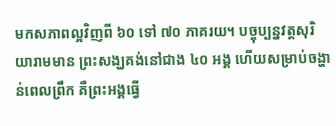មកសភាពល្អវិញពី ៦០ ទៅ ៧០ ភាគរយ។ បច្ចុប្បន្នវត្តសុរិយារាមមាន ព្រះសង្ឃគង់នៅជាង ៤០ អង្គ ហើយសម្រាប់ចង្ហាន់ពេលព្រឹក គឺព្រះអង្គធ្វើ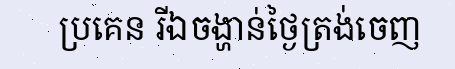ប្រគេន រីឯចង្ហាន់ថ្ងៃត្រង់ចេញ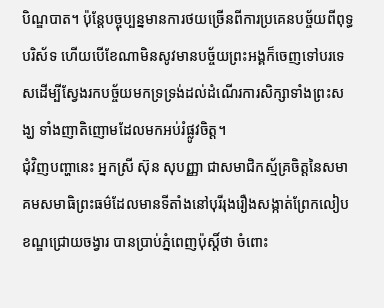បិណ្ឌបាត។ ប៉ុន្តែបច្ចុប្បន្នមានការថយច្រើនពីការប្រគេនបច្ច័យពីពុទ្ធបរិស័ទ ហើយបើខែណាមិនសូវមានបច្ច័យព្រះអង្គក៏ចេញទៅបរទេសដើម្បីស្វែងរកបច្ច័យមកទ្រទ្រង់ដល់ដំណើរការសិក្សាទាំងព្រះសង្ឃ ទាំងញាតិញោមដែលមកអប់រំផ្លូវចិត្ត។
ជុំវិញបញ្ហានេះ អ្នកស្រី ស៊ុន សុបញ្ញា ជាសមាជិកស្ម័គ្រចិត្តនៃសមាគមសមាធិព្រះធម៌ដែលមានទីតាំងនៅបុរីរុងរឿងសង្កាត់ព្រែកលៀប ខណ្ឌជ្រោយចង្វារ បានប្រាប់ភ្នំពេញប៉ុស្តិ៍ថា ចំពោះ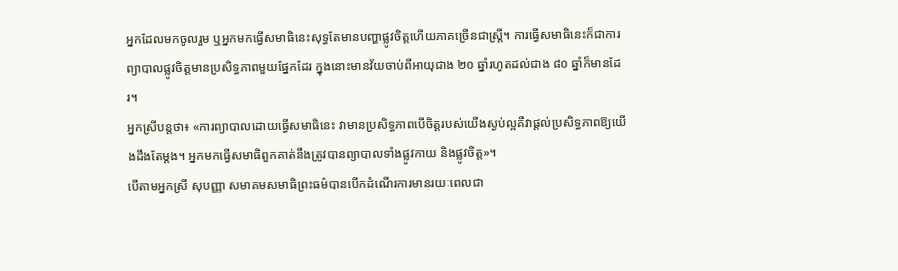អ្នកដែលមកចូលរួម ឬអ្នកមកធ្វើសមាធិនេះសុទ្ធតែមានបញ្ហាផ្លូវចិត្តហើយភាគច្រើនជាស្ត្រី។ ការធ្វើសមាធិនេះក៏ជាការព្យាបាលផ្លូវចិត្តមានប្រសិទ្ធភាពមួយផ្នែកដែរ ក្នុងនោះមានវ័យចាប់ពីអាយុជាង ២០ ឆ្នាំរហូតដល់ជាង ៨០ ឆ្នាំក៏មានដែរ។
អ្នកស្រីបន្តថា៖ «ការព្យាបាលដោយធ្វើសមាធិនេះ វាមានប្រសិទ្ធភាពបើចិត្តរបស់យើងស្ងប់ល្អគឺវាផ្តល់ប្រសិទ្ធភាពឱ្យយើងដឹងតែម្តង។ អ្នកមកធ្វើសមាធិពួកគាត់នឹងត្រូវបានព្យាបាលទាំងផ្លូវកាយ និងផ្លូវចិត្ត»។
បើតាមអ្នកស្រី សុបញ្ញា សមាគមសមាធិព្រះធម៌បានបើកដំណើរការមានរយៈពេលជា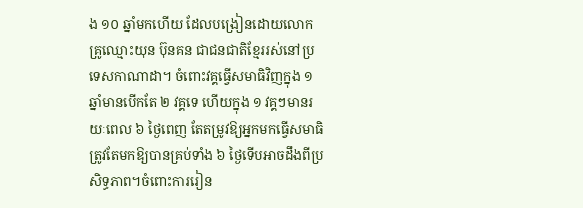ង ១០ ឆ្នាំមកហើយ ដែលបង្រៀនដោយលោកគ្រូឈ្មោះយុន ប៊ុនគន ជាជនជាតិខ្មែររស់នៅប្រទេសកាណាដា។ ចំពោះវគ្គធ្វើសមាធិវិញក្នុង ១ ឆ្នាំមានបើកតែ ២ វគ្គទេ ហើយក្នុង ១ វគ្គៗមានរយៈពេល ៦ ថ្ងៃពេញ តែតម្រូវឱ្យអ្នកមកធ្វើសមាធិត្រូវតែមកឱ្យបានគ្រប់ទាំង ៦ ថ្ងៃទើបអាចដឹងពីប្រសិទ្ធភាព។ចំពោះការរៀន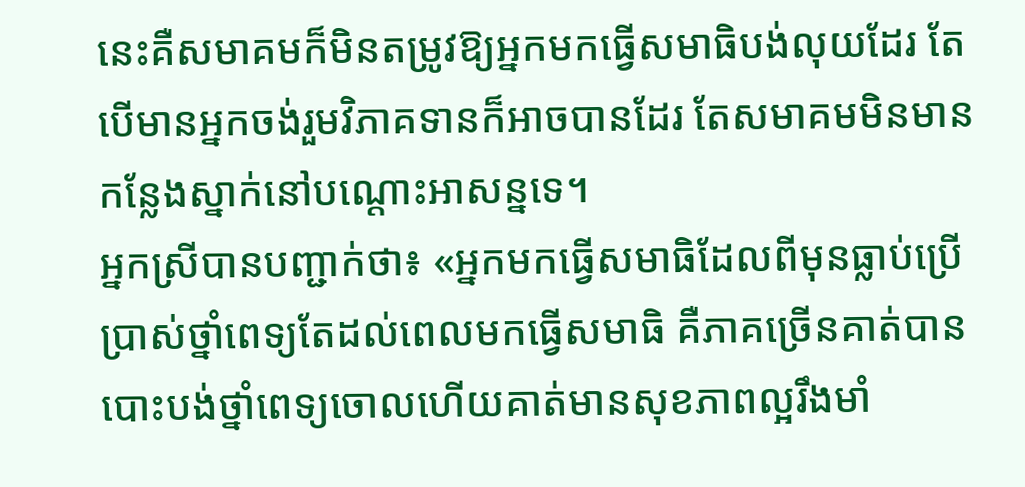នេះគឺសមាគមក៏មិនតម្រូវឱ្យអ្នកមកធ្វើសមាធិបង់លុយដែរ តែបើមានអ្នកចង់រួមវិភាគទានក៏អាចបានដែរ តែសមាគមមិនមានកន្លែងស្នាក់នៅបណ្តោះអាសន្នទេ។
អ្នកស្រីបានបញ្ជាក់ថា៖ «អ្នកមកធ្វើសមាធិដែលពីមុនធ្លាប់ប្រើប្រាស់ថ្នាំពេទ្យតែដល់ពេលមកធ្វើសមាធិ គឺភាគច្រើនគាត់បានបោះបង់ថ្នាំពេទ្យចោលហើយគាត់មានសុខភាពល្អរឹងមាំ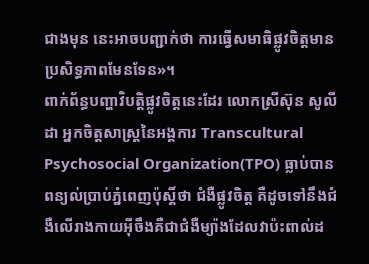ជាងមុន នេះអាចបញ្ជាក់ថា ការធ្វើសមាធិផ្លូវចិត្តមានប្រសិទ្ធភាពមែនទែន»។
ពាក់ព័ន្ធបញ្ហាវិបត្តិផ្លូវចិត្តនេះដែរ លោកស្រីស៊ុន សូលីដា អ្នកចិត្តសាស្ត្រនៃអង្គការ Transcultural Psychosocial Organization(TPO) ធ្លាប់បានពន្យល់ប្រាប់ភ្នំពេញប៉ុស្តិ៍ថា ជំងឺផ្លូវចិត្ត គឺដូចទៅនឹងជំងឺលើរាងកាយអ៊ីចឹងគឺជាជំងឺម្យ៉ាងដែលវាប៉ះពាល់ដ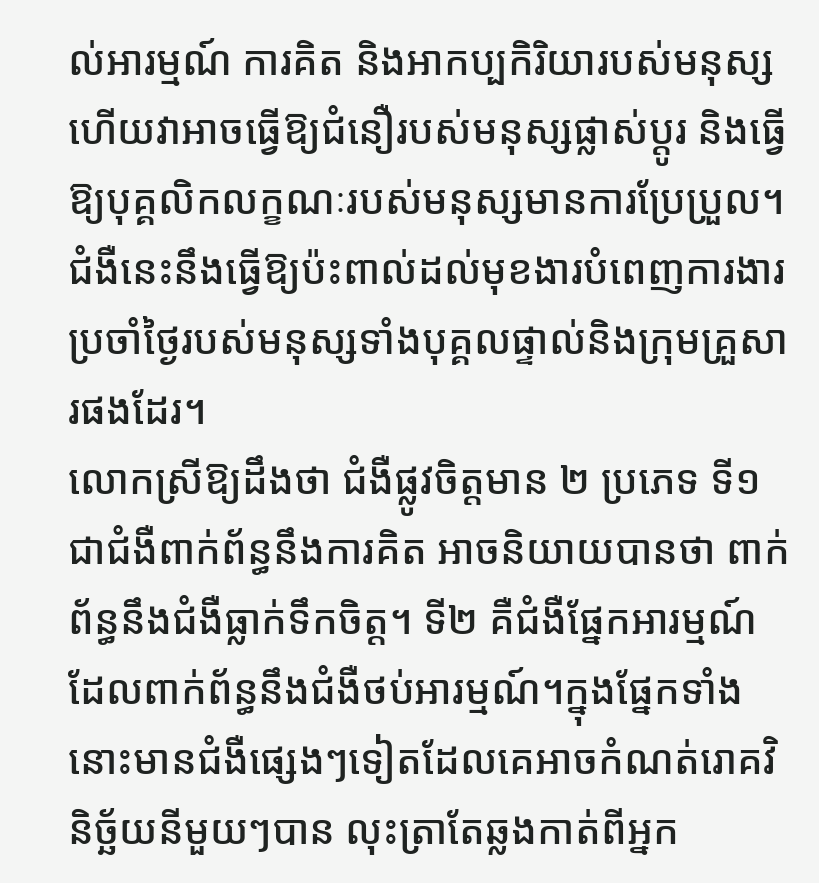ល់អារម្មណ៍ ការគិត និងអាកប្បកិរិយារបស់មនុស្សហើយវាអាចធ្វើឱ្យជំនឿរបស់មនុស្សផ្លាស់ប្តូរ និងធ្វើឱ្យបុគ្គលិកលក្ខណៈរបស់មនុស្សមានការប្រែប្រួល។ ជំងឺនេះនឹងធ្វើឱ្យប៉ះពាល់ដល់មុខងារបំពេញការងារប្រចាំថ្ងៃរបស់មនុស្សទាំងបុគ្គលផ្ទាល់និងក្រុមគ្រួសារផងដែរ។
លោកស្រីឱ្យដឹងថា ជំងឺផ្លូវចិត្តមាន ២ ប្រភេទ ទី១ ជាជំងឺពាក់ព័ន្ធនឹងការគិត អាចនិយាយបានថា ពាក់ព័ន្ធនឹងជំងឺធ្លាក់ទឹកចិត្ត។ ទី២ គឺជំងឺផ្នែកអារម្មណ៍ដែលពាក់ព័ន្ធនឹងជំងឺថប់អារម្មណ៍។ក្នុងផ្នែកទាំងនោះមានជំងឺផ្សេងៗទៀតដែលគេអាចកំណត់រោគវិនិច្ឆ័យនីមួយៗបាន លុះត្រាតែឆ្លងកាត់ពីអ្នក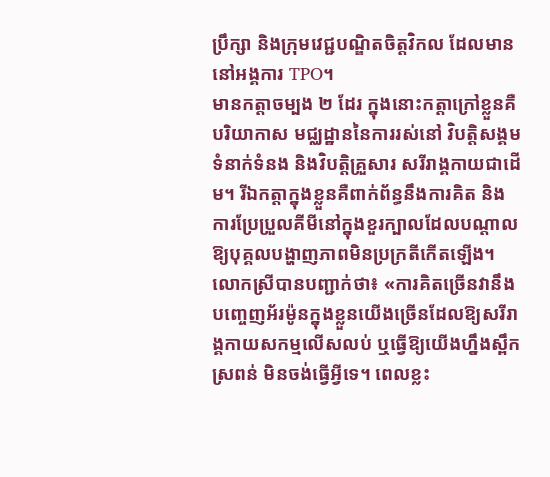ប្រឹក្សា និងក្រុមវេជ្ជបណ្ឌិតចិត្តវិកល ដែលមាននៅអង្គការ TPO។
មានកត្តាចម្បង ២ ដែរ ក្នុងនោះកត្តាក្រៅខ្លួនគឺបរិយាកាស មជ្ឈដ្ឋាននៃការរស់នៅ វិបត្តិសង្គម ទំនាក់ទំនង និងវិបត្តិគ្រួសារ សរីរាង្គកាយជាដើម។ រីឯកត្តាក្នុងខ្លួនគឺពាក់ព័ន្ធនឹងការគិត និងការប្រែប្រួលគីមីនៅក្នុងខួរក្បាលដែលបណ្តាលឱ្យបុគ្គលបង្ហាញភាពមិនប្រក្រតីកើតឡើង។
លោកស្រីបានបញ្ជាក់ថា៖ «ការគិតច្រើនវានឹងបញ្ចេញអ័រម៉ូនក្នុងខ្លួនយើងច្រើនដែលឱ្យសរីរាង្គកាយសកម្មលើសលប់ ឬធ្វើឱ្យយើងហ្នឹងស្ពឹកស្រពន់ មិនចង់ធ្វើអ្វីទេ។ ពេលខ្លះ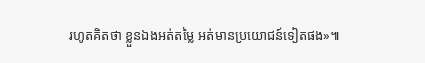រហូតគិតថា ខ្លួនឯងអត់តម្លៃ អត់មានប្រយោជន៍ទៀតផង»៕